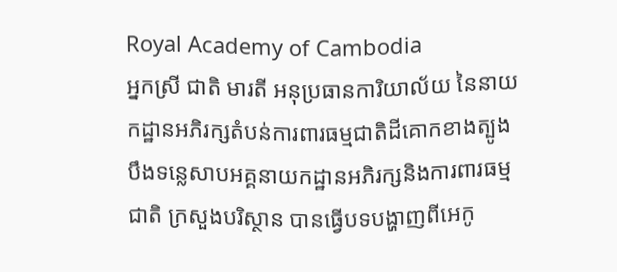Royal Academy of Cambodia
អ្នកស្រី ជាតិ មារតី អនុប្រធានការិយាល័យ នៃនាយកដ្ឋានអភិរក្សតំបន់ការពារធម្មជាតិដីគោកខាងត្បូងបឹងទន្លេសាបអគ្គនាយកដ្ឋានអភិរក្សនិងការពារធម្មជាតិ ក្រសួងបរិស្ថាន បានធ្វើបទបង្ហាញពីអេកូ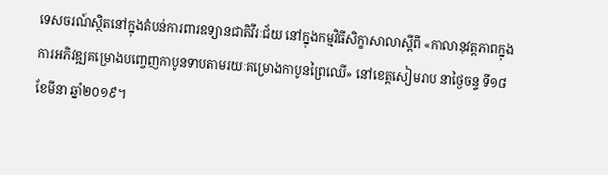ទេសចរណ៍ស្ថិតនៅក្នុងតំបន់ការពារឧទ្យានជាតិវីរៈជ័យ នៅក្នុងកម្មវិធីសិក្ខាសាលាស្តីពី «កាលានុវត្តភាពក្នុងការអភិវឌ្ឍគម្រោងបញ្ចេញកាបូនទាបតាមរយៈគម្រោងកាបូនព្រៃឈើ» នៅខេត្តសៀមរាប នាថ្ងៃចន្ទ ទី១៨ ខែមីនា ឆ្នាំ២០១៩។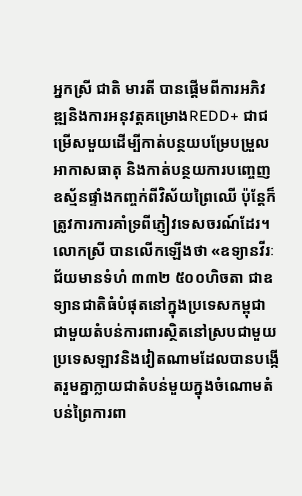អ្នកស្រី ជាតិ មារតី បានផ្តើមពីការអភិវឌ្ឍនិងការអនុវត្តគម្រោងREDD+ ជាជម្រើសមួយដើម្បីកាត់បន្ថយបម្រែបម្រួលអាកាសធាតុ និងកាត់បន្ថយការបញ្ចេញឧស្ម័នផ្ទាំងកញ្ចក់ពីវិស័យព្រៃឈើ ប៉ុន្តែក៏ត្រូវការការគាំទ្រពីភ្ញៀវទេសចរណ៍ដែរ។ លោកស្រី បានលើកឡើងថា «ឧទ្យានវីរៈជ័យមានទំហំ ៣៣២ ៥០០ហិចតា ជាឧទ្យានជាតិធំបំផុតនៅក្នុងប្រទេសកម្ពុជាជាមួយតំបន់ការពារស្ថិតនៅស្របជាមួយប្រទេសឡាវនិងវៀតណាមដែលបានបង្កើតរួមគ្នាក្លាយជាតំបន់មួយក្នុងចំណោមតំបន់ព្រៃការពា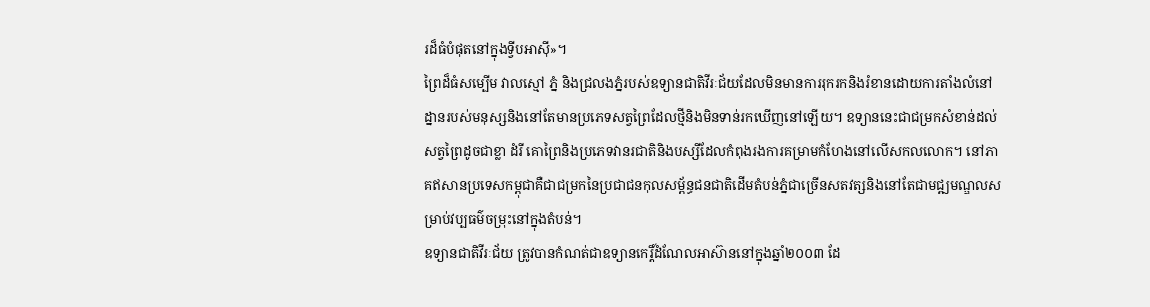រដ៏ធំបំផុតនៅក្នុងទ្វីបអាស៊ី»។
ព្រៃដ៏ធំសម្បើម វាលស្មៅ ភ្នំ និងជ្រលងភ្នំរបស់ឧទ្យានជាតិវីរៈជ័យដែលមិនមានការរុករកនិងរំខានដោយការតាំងលំនៅដ្នានរបស់មនុស្សនិងនៅតែមានប្រភេទសត្វព្រៃដែលថ្មីនិងមិនទាន់រកឃើញនៅឡើយ។ ឧទ្យាននេះជាជម្រកសំខាន់ដល់សត្វព្រៃដូចជាខ្លា ដំរី គោព្រៃនិងប្រភេទវានរជាតិនិងបស្សីដែលកំពុងរងការគម្រាមកំហែងនៅលើសកលលោក។ នៅភាគឥសានប្រទេសកម្ពុជាគឺជាជម្រកនៃប្រជាជនកុលសម្ព័ន្ធជនជាតិដើមតំបន់ភ្នំជាច្រើនសតវត្សនិងនៅតែជាមជ្ឍមណ្ឌលសម្រាប់វប្បធម៌ចម្រុះនៅក្នុងតំបន់។
ឧទ្យានជាតិវីរៈជ័យ ត្រូវបានកំណត់ជាឧទ្យានកេរ្តិ៍ដំណែលអាស៊ាននៅក្នុងឆ្នាំ២០០៣ ដែ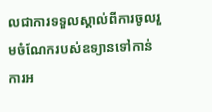លជាការទទួលស្គាល់ពីការចូលរួមចំណែករបស់ឧទ្យានទៅកាន់ការអ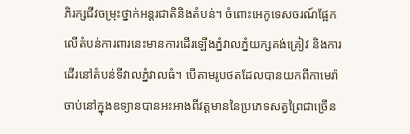ភិរក្សជីវចម្រុះថ្នាក់អន្តរជាតិនិងតំបន់។ ចំពោះអេកូទេសចរណ៍ផ្អែកលើតំបន់ការពារនេះមានការដើរឡើងភ្នំវាលភ្នំយក្សគង់គ្រៀវ និងការដើរនៅតំបន់ទីវាលភ្នំវាលធំ។ បើតាមរូបថតដែលបានយកពីកាមេរ៉ាចាប់នៅក្នុងឧទ្យានបានអះអាងពីវត្តមាននៃប្រភេទសត្វព្រៃជាច្រើន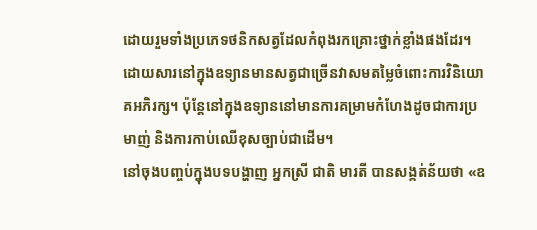ដោយរួមទាំងប្រភេទថនិកសត្វដែលកំពុងរកគ្រោះថ្នាក់ខ្លាំងផងដែរ។ ដោយសារនៅក្នុងឧទ្យានមានសត្វជាច្រើនវាសមតម្លៃចំពោះការវិនិយោគអភិរក្ស។ ប៉ុន្តែនៅក្នុងឧទ្យាននៅមានការគម្រាមកំហែងដូចជាការប្រមាញ់ និងការកាប់ឈើខុសច្បាប់ជាដើម។
នៅចុងបញ្ចប់ក្នុងបទបង្ហាញ អ្នកស្រី ជាតិ មារតី បានសង្កត់ន័យថា «ឧ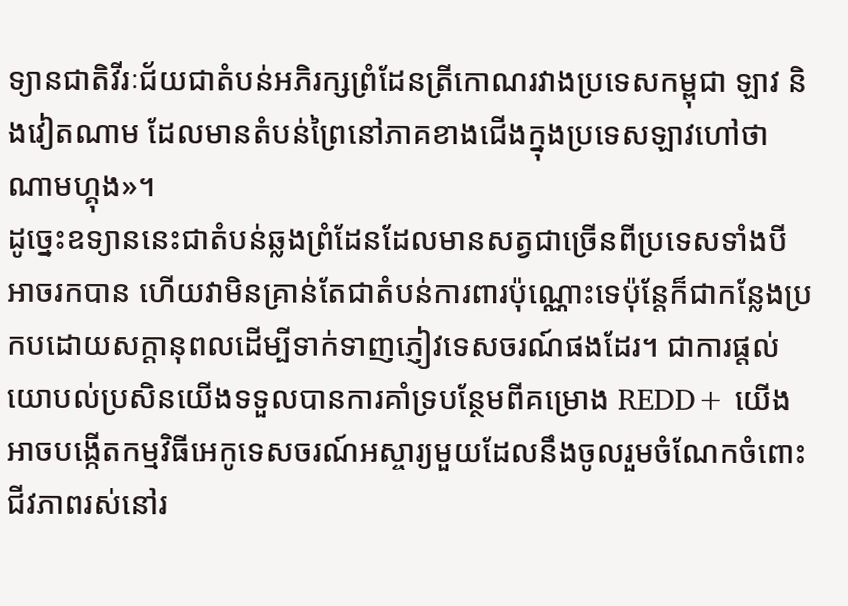ទ្យានជាតិវីរៈជ័យជាតំបន់អភិរក្សព្រំដែនត្រីកោណរវាងប្រទេសកម្ពុជា ឡាវ និងវៀតណាម ដែលមានតំបន់ព្រៃនៅភាគខាងជើងក្នុងប្រទេសឡាវហៅថា ណាមហ្គុង»។
ដូច្នេះឧទ្យាននេះជាតំបន់ឆ្លងព្រំដែនដែលមានសត្វជាច្រើនពីប្រទេសទាំងបីអាចរកបាន ហើយវាមិនគ្រាន់តែជាតំបន់ការពារប៉ុណ្ណោះទេប៉ុន្តែក៏ជាកន្លែងប្រកបដោយសក្តានុពលដើម្បីទាក់ទាញភ្ញៀវទេសចរណ៍ផងដែរ។ ជាការផ្តល់យោបល់ប្រសិនយើងទទួលបានការគាំទ្របន្ថែមពីគម្រោង REDD+ យើងអាចបង្កើតកម្មវិធីអេកូទេសចរណ៍អស្ចារ្យមួយដែលនឹងចូលរួមចំណែកចំពោះជីវភាពរស់នៅរ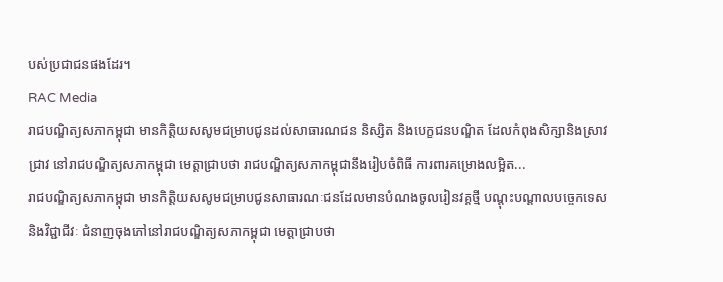បស់ប្រជាជនផងដែរ។
RAC Media
រាជបណ្ឌិត្យសភាកម្ពុជា មានកិត្តិយសសូមជម្រាបជូនដល់សាធារណជន និស្សិត និងបេក្ខជនបណ្ឌិត ដែលកំពុងសិក្សានិងស្រាវជ្រាវ នៅរាជបណ្ឌិត្យសភាកម្ពុជា មេត្តាជ្រាបថា រាជបណ្ឌិត្យសភាកម្ពុជានឹងរៀបចំពិធី ការពារគម្រោងលម្អិត...
រាជបណ្ឌិត្យសភាកម្ពុជា មានកិត្តិយសសូមជម្រាបជូនសាធារណៈជនដែលមានបំណងចូលរៀនវគ្គថ្មី បណ្តុះបណ្តាលបច្ចេកទេសនិងវិជ្ជាជីវៈ ជំនាញចុងភៅនៅរាជបណ្ឌិត្យសភាកម្ពុជា មេត្តាជ្រាបថា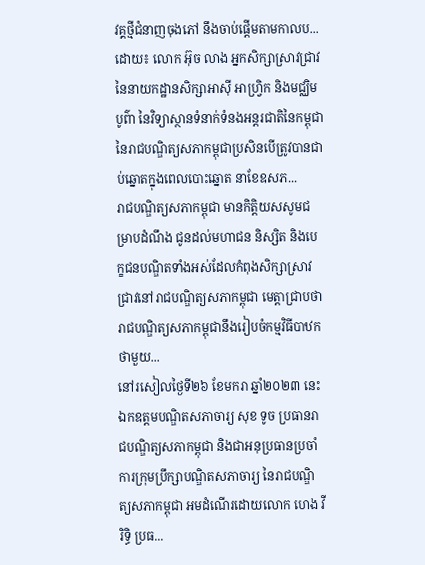វគ្គថ្មីជំនាញចុងភៅ នឹងចាប់ផ្តើមតាមកាលប...
ដោយ៖ លោក អ៊ុច លាង អ្នកសិក្សាស្រាវជ្រាវនៃនាយកដ្ឋានសិក្សាអាស៊ី អាហ្វ្រិក និងមជ្ឈិមបូព៌ា នៃវិទ្យាស្ថានទំនាក់ទំនងអន្តរជាតិនៃកម្ពុជា នៃរាជបណ្ឌិត្យសភាកម្ពុជាប្រសិនបើត្រូវបានជាប់ឆ្នោតក្នុងពេលបោះឆ្នោត នាខែឧសភ...
រាជបណ្ឌិត្យសភាកម្ពុជា មានកិត្តិយសសូមជម្រាបដំណឹង ជូនដល់មហាជន និស្សិត និងបេក្ខជនបណ្ឌិតទាំងអស់ដែលកំពុងសិក្សាស្រាវជ្រាវនៅរាជបណ្ឌិត្យសភាកម្ពុជា មេត្តាជ្រាបថា រាជបណ្ឌិត្យសភាកម្ពុជានឹងរៀបចំកម្មវិធីបាឋកថាមួយ...
នៅរសៀលថ្ងៃទី២៦ ខែមករា ឆ្នាំ២០២៣ នេះ ឯកឧត្ដមបណ្ឌិតសភាចារ្យ សុខ ទូច ប្រធានរាជបណ្ឌិត្យសភាកម្ពុជា និងជាអនុប្រធានប្រចាំការក្រុមប្រឹក្សាបណ្ឌិតសភាចារ្យ នៃរាជបណ្ឌិត្យសភាកម្ពុជា អមដំណើរដោយលោក ហេង វីរិទ្ធិ ប្រធ...